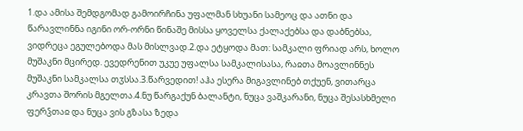1.და ამისა შემდგომად გამოირჩინა უფალმან სხუანი სამეოც და ათნი და წარავლინნა იგინი ორ-ორნი წინაშე მისსა ყოველსა ქალაქებსა და დაბნებსა, ვიდრეცა ეგულებოდა მას მისლვად.2.და ეტყოდა მათ: სამკალი ფრიად არს, ხოლო მუშაკნი მცირედ. ევედრენით უკუე უფალსა სამკალისასა, რაჲთა მოავლინნეს მუშაკნი სამკალსა თჳსსა.3.წარვედით! აჰა ესერა მიგავლინებ თქუენ, ვითარცა კრავთა შორის მგელთა.4.ნუ წარგაქუნ ბალანტი, ნუცა ვაშკარანი, ნუცა შესასხმელი ფერჴთაჲ და ნუცა ვის გზასა ზედა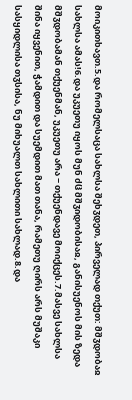მოიკითხავთ.5.და რომელსაცა სახლსა შეხჳდეთ, პირველად თქუთ: მშჳდობაჲ სახლსა ამას!6.და უკუეთუ იყოს მუნ ძჱ მშჳიდობისაჲ, განისუენოს მის ზედა მშჳდობამან თქუენმან, უკუეთუ არა − თქუენდავე მოიქცეს.7.მასვე სახლსა შინა იყვენით, ჭამდით და სუემდით მათ თანა, რამეთუ ღირს არს მუშაკი სასყიდლისა თჳსისა, ნუ მიხუალთ სახლითი სახლად.8.და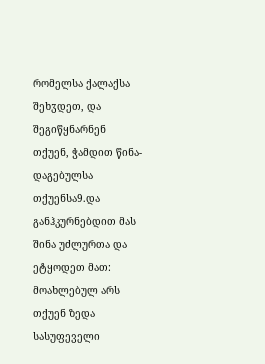რომელსა ქალაქსა შეხჳდეთ, და შეგიწყნარნენ თქუენ, ჭამდით წინა-დაგებულსა თქუენსა9.და განჰკურნებდით მას შინა უძლურთა და ეტყოდეთ მათ: მოახლებულ არს თქუენ ზედა სასუფეველი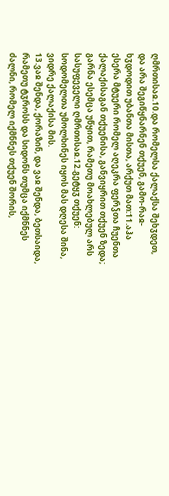ღმრთისაჲ.10.და რომელსა ქალაქსა შეხჳდეთ, და არა შეგიწყნარნენ თქუენ, გამო-რაჲ-ხჳდოდით უბანთა მისთა, არქუთ მათ:11.აჰა ესერა მტუერი რომელ აღეკრა ფერჴთა ჩუენთა ქალაქისაგან თქუენისა, განვიყრით თქუენ ზედა; გარნა ესემცა უწყით, რამეთუ მოახლებულ არს სასუფეველი ღმრთისაჲ.12.გეტყჳ თქუენ: სოდომელთა უმოლხინეს იყოს მას დღესა შინა, ვიდრე ქალაქისა მის.
13.ვაჲ შენდა, ქორაზინ, და ვაჲ შენდა, ბეთსაიდა, რამეთუ ტჳროსს და სიდონს თუმცა იქმნნეს ძალნი, რომელ იქმნნეს თქუენ შორის,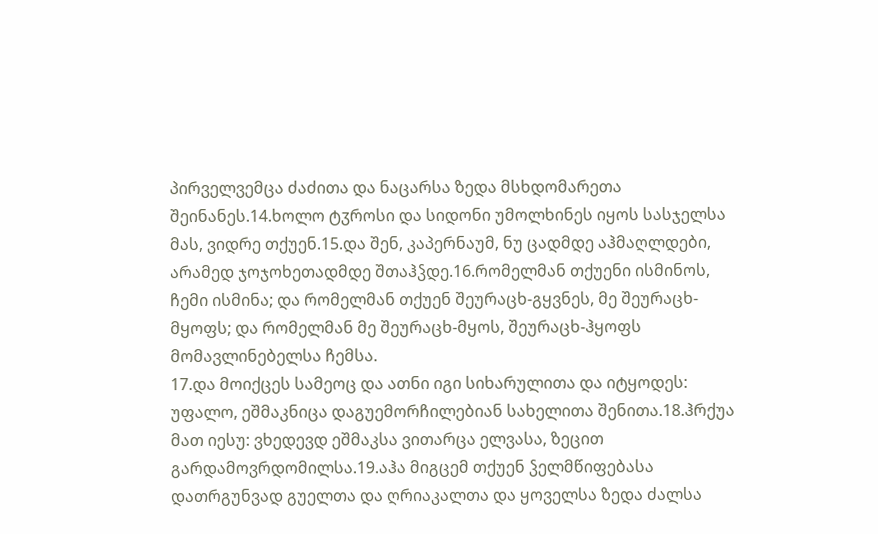პირველვემცა ძაძითა და ნაცარსა ზედა მსხდომარეთა შეინანეს.14.ხოლო ტჳროსი და სიდონი უმოლხინეს იყოს სასჯელსა მას, ვიდრე თქუენ.15.და შენ, კაპერნაუმ, ნუ ცადმდე აჰმაღლდები, არამედ ჯოჯოხეთადმდე შთაჰჴდე.16.რომელმან თქუენი ისმინოს, ჩემი ისმინა; და რომელმან თქუენ შეურაცხ-გყვნეს, მე შეურაცხ-მყოფს; და რომელმან მე შეურაცხ-მყოს, შეურაცხ-ჰყოფს მომავლინებელსა ჩემსა.
17.და მოიქცეს სამეოც და ათნი იგი სიხარულითა და იტყოდეს: უფალო, ეშმაკნიცა დაგუემორჩილებიან სახელითა შენითა.18.ჰრქუა მათ იესუ: ვხედევდ ეშმაკსა ვითარცა ელვასა, ზეცით გარდამოვრდომილსა.19.აჰა მიგცემ თქუენ ჴელმწიფებასა დათრგუნვად გუელთა და ღრიაკალთა და ყოველსა ზედა ძალსა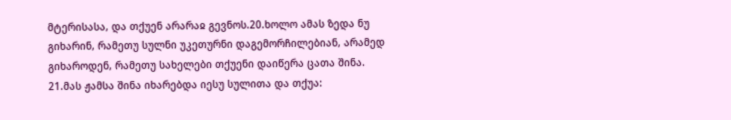მტერისასა, და თქუენ არარაჲ გევნოს.20.ხოლო ამას ზედა ნუ გიხარინ, რამეთუ სულნი უკეთურნი დაგემორჩილებიან, არამედ გიხაროდენ, რამეთუ სახელები თქუენი დაიწერა ცათა შინა.
21.მას ჟამსა შინა იხარებდა იესუ სულითა და თქუა: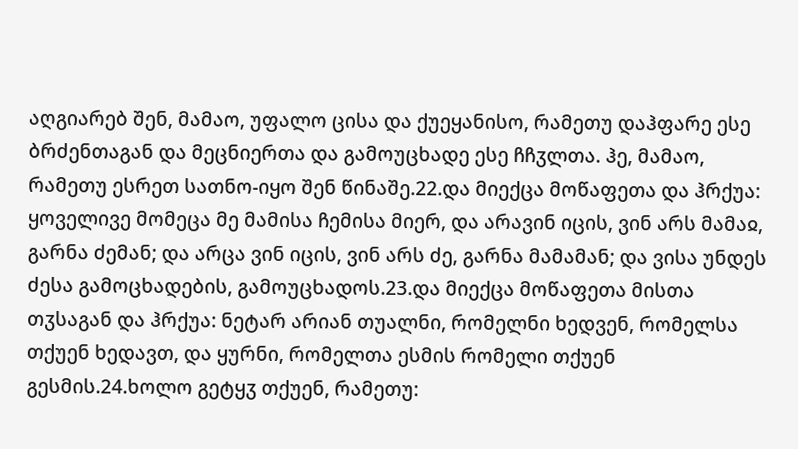აღგიარებ შენ, მამაო, უფალო ცისა და ქუეყანისო, რამეთუ დაჰფარე ესე ბრძენთაგან და მეცნიერთა და გამოუცხადე ესე ჩჩჳლთა. ჰე, მამაო, რამეთუ ესრეთ სათნო-იყო შენ წინაშე.22.და მიექცა მოწაფეთა და ჰრქუა: ყოველივე მომეცა მე მამისა ჩემისა მიერ, და არავინ იცის, ვინ არს მამაჲ, გარნა ძემან; და არცა ვინ იცის, ვინ არს ძე, გარნა მამამან; და ვისა უნდეს ძესა გამოცხადების, გამოუცხადოს.23.და მიექცა მოწაფეთა მისთა თჳსაგან და ჰრქუა: ნეტარ არიან თუალნი, რომელნი ხედვენ, რომელსა თქუენ ხედავთ, და ყურნი, რომელთა ესმის რომელი თქუენ გესმის.24.ხოლო გეტყჳ თქუენ, რამეთუ: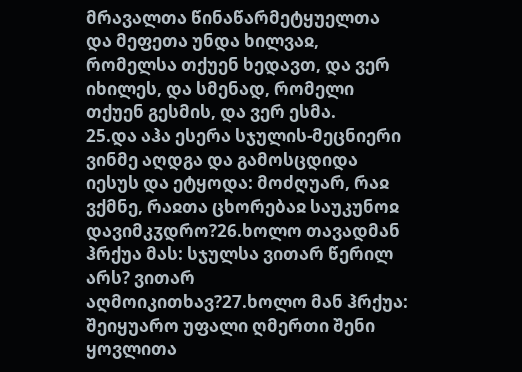მრავალთა წინაწარმეტყუელთა და მეფეთა უნდა ხილვაჲ, რომელსა თქუენ ხედავთ, და ვერ იხილეს, და სმენად, რომელი თქუენ გესმის, და ვერ ესმა.
25.და აჰა ესერა სჯულის-მეცნიერი ვინმე აღდგა და გამოსცდიდა იესუს და ეტყოდა: მოძღუარ, რაჲ ვქმნე, რაჲთა ცხორებაჲ საუკუნოჲ დავიმკჳდრო?26.ხოლო თავადმან ჰრქუა მას: სჯულსა ვითარ წერილ არს? ვითარ აღმოიკითხავ?27.ხოლო მან ჰრქუა: შეიყუარო უფალი ღმერთი შენი ყოვლითა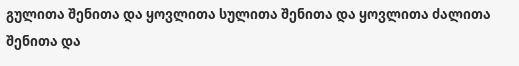გულითა შენითა და ყოვლითა სულითა შენითა და ყოვლითა ძალითა შენითა და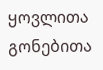ყოვლითა გონებითა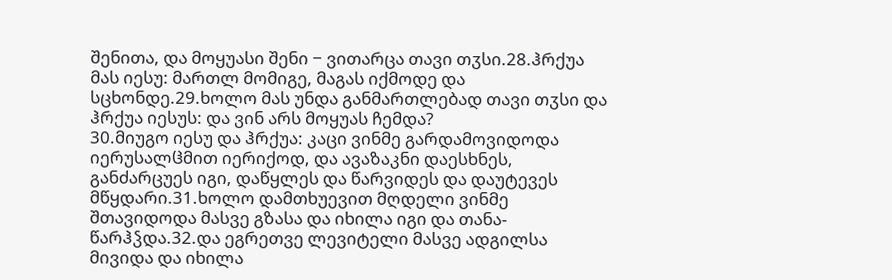შენითა, და მოყუასი შენი − ვითარცა თავი თჳსი.28.ჰრქუა მას იესუ: მართლ მომიგე, მაგას იქმოდე და სცხონდე.29.ხოლო მას უნდა განმართლებად თავი თჳსი და ჰრქუა იესუს: და ვინ არს მოყუას ჩემდა?
30.მიუგო იესუ და ჰრქუა: კაცი ვინმე გარდამოვიდოდა იერუსალჱმით იერიქოდ, და ავაზაკნი დაესხნეს, განძარცუეს იგი, დაწყლეს და წარვიდეს და დაუტევეს მწყდარი.31.ხოლო დამთხუევით მღდელი ვინმე შთავიდოდა მასვე გზასა და იხილა იგი და თანა-წარჰჴდა.32.და ეგრეთვე ლევიტელი მასვე ადგილსა მივიდა და იხილა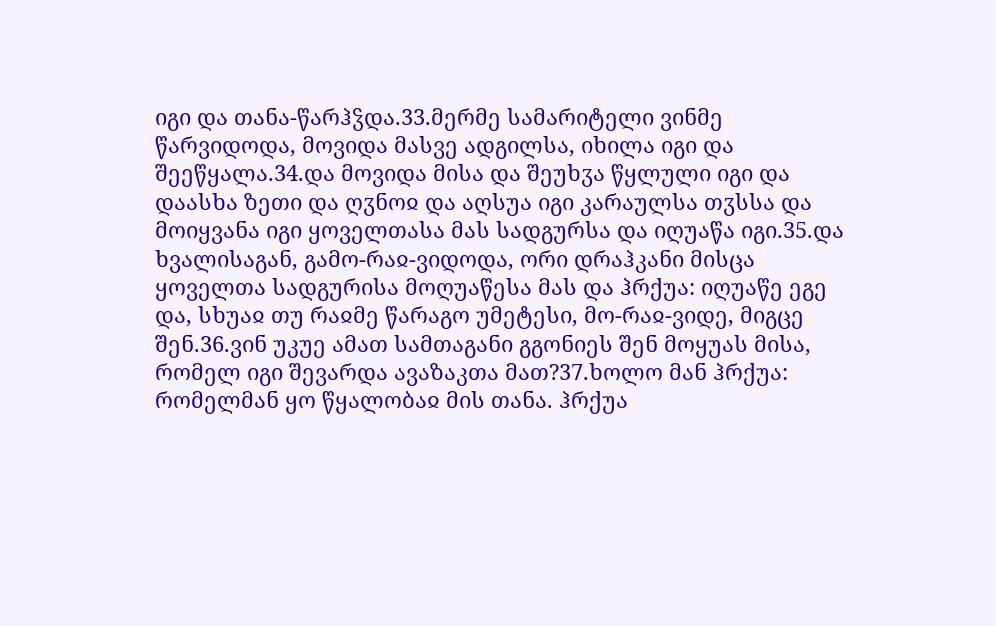იგი და თანა-წარჰჴდა.33.მერმე სამარიტელი ვინმე წარვიდოდა, მოვიდა მასვე ადგილსა, იხილა იგი და შეეწყალა.34.და მოვიდა მისა და შეუხჳა წყლული იგი და დაასხა ზეთი და ღჳნოჲ და აღსუა იგი კარაულსა თჳსსა და მოიყვანა იგი ყოველთასა მას სადგურსა და იღუაწა იგი.35.და ხვალისაგან, გამო-რაჲ-ვიდოდა, ორი დრაჰკანი მისცა ყოველთა სადგურისა მოღუაწესა მას და ჰრქუა: იღუაწე ეგე და, სხუაჲ თუ რაჲმე წარაგო უმეტესი, მო-რაჲ-ვიდე, მიგცე შენ.36.ვინ უკუე ამათ სამთაგანი გგონიეს შენ მოყუას მისა, რომელ იგი შევარდა ავაზაკთა მათ?37.ხოლო მან ჰრქუა: რომელმან ყო წყალობაჲ მის თანა. ჰრქუა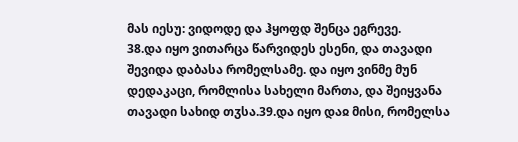მას იესუ: ვიდოდე და ჰყოფდ შენცა ეგრევე.
38.და იყო ვითარცა წარვიდეს ესენი, და თავადი შევიდა დაბასა რომელსამე. და იყო ვინმე მუნ დედაკაცი, რომლისა სახელი მართა, და შეიყვანა თავადი სახიდ თჳსა.39.და იყო დაჲ მისი, რომელსა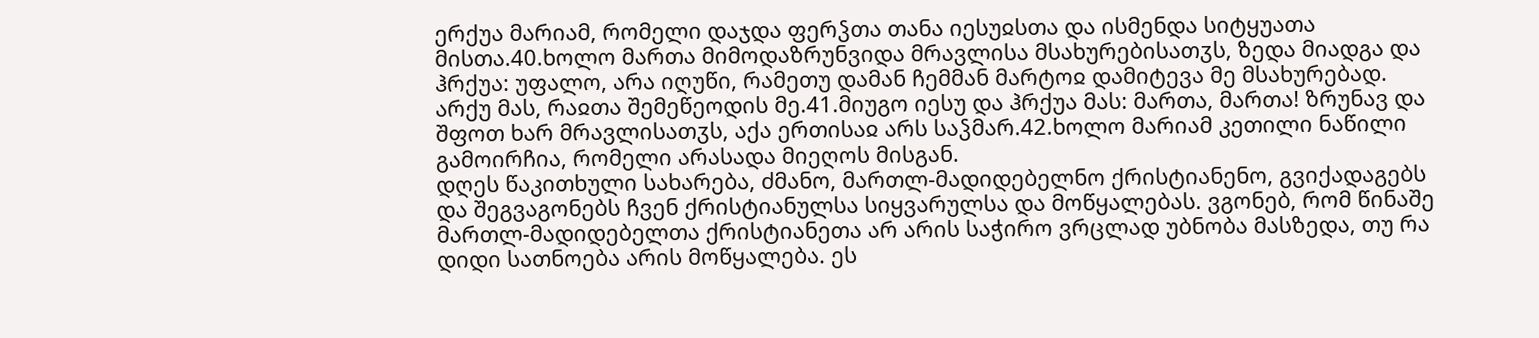ერქუა მარიამ, რომელი დაჯდა ფერჴთა თანა იესუჲსთა და ისმენდა სიტყუათა მისთა.40.ხოლო მართა მიმოდაზრუნვიდა მრავლისა მსახურებისათჳს, ზედა მიადგა და ჰრქუა: უფალო, არა იღუწი, რამეთუ დამან ჩემმან მარტოჲ დამიტევა მე მსახურებად. არქუ მას, რაჲთა შემეწეოდის მე.41.მიუგო იესუ და ჰრქუა მას: მართა, მართა! ზრუნავ და შფოთ ხარ მრავლისათჳს, აქა ერთისაჲ არს საჴმარ.42.ხოლო მარიამ კეთილი ნაწილი გამოირჩია, რომელი არასადა მიეღოს მისგან.
დღეს წაკითხული სახარება, ძმანო, მართლ-მადიდებელნო ქრისტიანენო, გვიქადაგებს და შეგვაგონებს ჩვენ ქრისტიანულსა სიყვარულსა და მოწყალებას. ვგონებ, რომ წინაშე მართლ-მადიდებელთა ქრისტიანეთა არ არის საჭირო ვრცლად უბნობა მასზედა, თუ რა დიდი სათნოება არის მოწყალება. ეს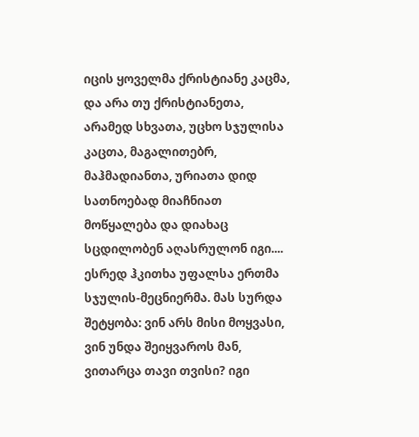იცის ყოველმა ქრისტიანე კაცმა, და არა თუ ქრისტიანეთა, არამედ სხვათა, უცხო სჯულისა კაცთა, მაგალითებრ, მაჰმადიანთა, ურიათა დიდ სათნოებად მიაჩნიათ მოწყალება და დიახაც სცდილობენ აღასრულონ იგი....
ესრედ ჰკითხა უფალსა ერთმა სჯულის-მეცნიერმა. მას სურდა შეტყობა: ვინ არს მისი მოყვასი, ვინ უნდა შეიყვაროს მან, ვითარცა თავი თვისი? იგი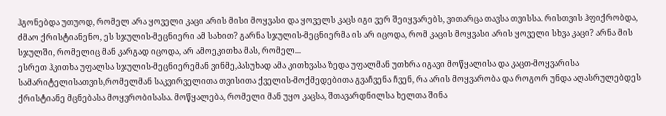ჰგონებდა უთუოდ, რომელ არა ყოველი კაცი არის მისი მოყვასი და ყოველს კაცს იგი ვერ შეიყვარებს, ვითარცა თავსა თვისსა. რისთვის ჰფიქრობდა, ძმაო ქრისტიანენო, ეს სჯულის-მეცნიერი ამ სახით? გარნა სჯულის-მეცნიერმა ის არ იცოდა, რომ კაცის მოყვასი არის ყოველი სხვა კაცი? არნა მის სჯულში, რომელიც მან კარგად იცოდა, არ ამოეკითხა მას, რომელ...
ესრეთ ჰკითხა უფალსა სჯულის-მეცნიერემან ვინმე,პასუხად ამა კითხვასა ზედა უფალმან უთხრა იგავი მოწყალისა და კაცთ-მოყვარისა სამარიტელისათვის,რომელმან საკვირველითა თვისითა ქველის-მოქმედებითა გვაჩვენა ჩვენ, რა არის მოყვარობა და როგორ უნდა აღასრულებდეს ქრისტიანე მცნებასა მოყვრობისასა. მოწყალება, რომელი მან უყო კაცსა, შთავარდნილსა ხელთა შინა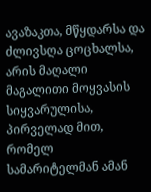ავაზაკთა, მწყდარსა და ძლივსღა ცოცხალსა, არის მაღალი მაგალითი მოყვასის სიყვარულისა, პირველად მით, რომელ სამარიტელმან ამან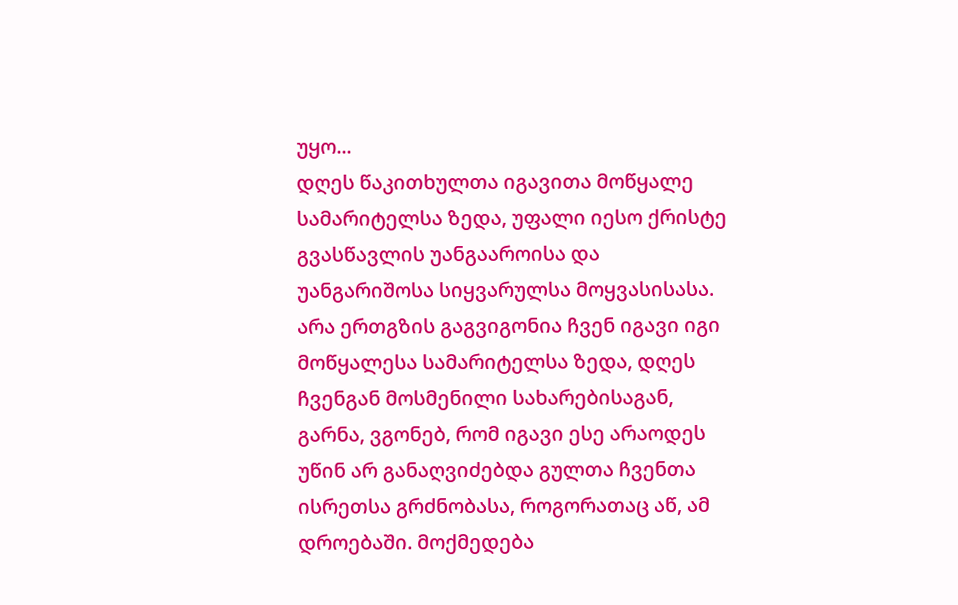უყო...
დღეს წაკითხულთა იგავითა მოწყალე სამარიტელსა ზედა, უფალი იესო ქრისტე გვასწავლის უანგააროისა და უანგარიშოსა სიყვარულსა მოყვასისასა. არა ერთგზის გაგვიგონია ჩვენ იგავი იგი მოწყალესა სამარიტელსა ზედა, დღეს ჩვენგან მოსმენილი სახარებისაგან, გარნა, ვგონებ, რომ იგავი ესე არაოდეს უწინ არ განაღვიძებდა გულთა ჩვენთა ისრეთსა გრძნობასა, როგორათაც აწ, ამ დროებაში. მოქმედება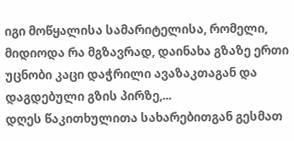იგი მოწყალისა სამარიტელისა, რომელი, მიდიოდა რა მგზავრად, დაინახა გზაზე ერთი უცნობი კაცი დაჭრილი ავაზაკთაგან და დაგდებული გზის პირზე,...
დღეს წაკითხულითა სახარებითგან გესმათ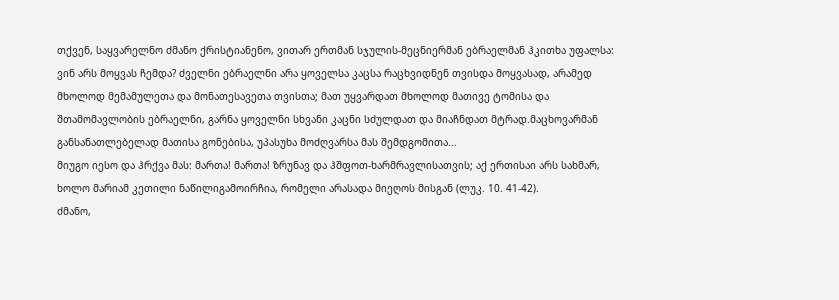თქვენ, საყვარელნო ძმანო ქრისტიანენო, ვითარ ერთმან სჯულის-მეცნიერმან ებრაელმან ჰკითხა უფალსა: ვინ არს მოყვას ჩემდა? ძველნი ებრაელნი არა ყოველსა კაცსა რაცხვიდნენ თვისდა მოყვასად, არამედ მხოლოდ მემამულეთა და მონათესავეთა თვისთა; მათ უყვარდათ მხოლოდ მათივე ტომისა და შთამომავლობის ებრაელნი, გარნა ყოველნი სხვანი კაცნი სძულდათ და მიაჩნდათ მტრად.მაცხოვარმან განსანათლებელად მათისა გონებისა, უპასუხა მოძღვარსა მას შემდგომითა...
მიუგო იესო და ჰრქვა მას: მართა! მართა! ზრუნავ და ჰშფოთ-ხარმრავლისათვის; აქ ერთისაი არს სახმარ, ხოლო მარიამ კეთილი ნაწილიგამოირჩია, რომელი არასადა მიეღოს მისგან (ლუკ. 10. 41-42).
ძმანო,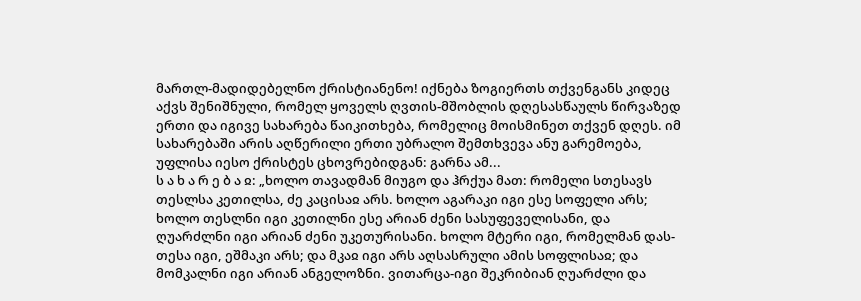მართლ-მადიდებელნო ქრისტიანენო! იქნება ზოგიერთს თქვენგანს კიდეც აქვს შენიშნული, რომელ ყოველს ღვთის-მშობლის დღესასწაულს წირვაზედ ერთი და იგივე სახარება წაიკითხება, რომელიც მოისმინეთ თქვენ დღეს. იმ სახარებაში არის აღწერილი ერთი უბრალო შემთხვევა ანუ გარემოება, უფლისა იესო ქრისტეს ცხოვრებიდგან: გარნა ამ...
ს ა ხ ა რ ე ბ ა ჲ: „ხოლო თავადმან მიუგო და ჰრქუა მათ: რომელი სთესავს თესლსა კეთილსა, ძე კაცისაჲ არს. ხოლო აგარაკი იგი ესე სოფელი არს; ხოლო თესლნი იგი კეთილნი ესე არიან ძენი სასუფეველისანი, და ღუარძლნი იგი არიან ძენი უკეთურისანი. ხოლო მტერი იგი, რომელმან დას-თესა იგი, ეშმაკი არს; და მკაჲ იგი არს აღსასრული ამის სოფლისაჲ; და მომკალნი იგი არიან ანგელოზნი. ვითარცა-იგი შეკრიბიან ღუარძლი და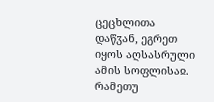ცეცხლითა დაწჳან, ეგრეთ იყოს აღსასრული ამის სოფლისაჲ. რამეთუ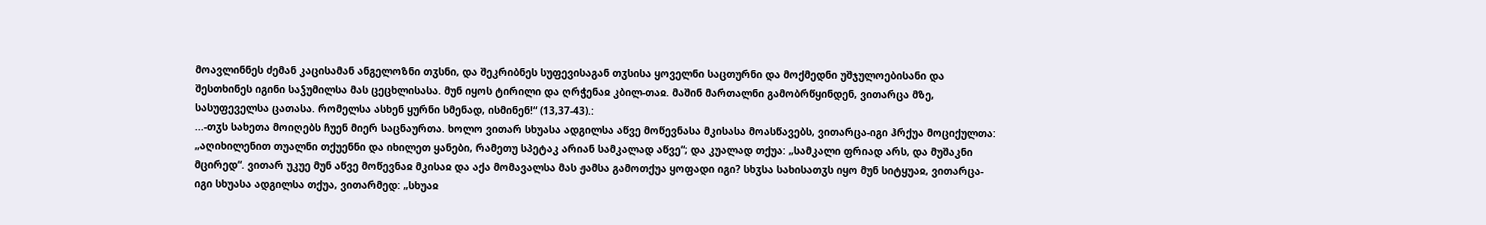მოავლინნეს ძემან კაცისამან ანგელოზნი თჳსნი, და შეკრიბნეს სუფევისაგან თჳსისა ყოველნი საცთურნი და მოქმედნი უშჯულოებისანი და შესთხინეს იგინი საჴუმილსა მას ცეცხლისასა. მუნ იყოს ტირილი და ღრჭენაჲ კბილ-თაჲ. მაშინ მართალნი გამობრწყინდენ, ვითარცა მზე, სასუფეველსა ცათასა. რომელსა ასხენ ყურნი სმენად, ისმინენ!“ (13,37-43).:
...-თჳს სახეთა მოიღებს ჩუენ მიერ საცნაურთა. ხოლო ვითარ სხუასა ადგილსა აწვე მოწევნასა მკისასა მოასწავებს, ვითარცა-იგი ჰრქუა მოციქულთა: „აღიხილენით თუალნი თქუენნი და იხილეთ ყანები, რამეთუ სპეტაკ არიან სამკალად აწვე“; და კუალად თქუა: „სამკალი ფრიად არს, და მუშაკნი მცირედ“. ვითარ უკუე მუნ აწვე მოწევნაჲ მკისაჲ და აქა მომავალსა მას ჟამსა გამოთქუა ყოფადი იგი? სხჳსა სახისათჳს იყო მუნ სიტყუაჲ, ვითარცა-იგი სხუასა ადგილსა თქუა, ვითარმედ: „სხუაჲ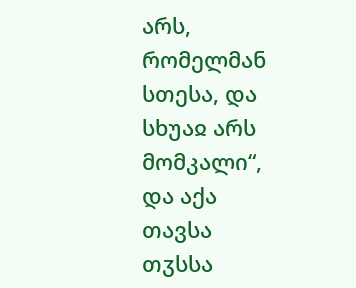არს, რომელმან სთესა, და სხუაჲ არს მომკალი“, და აქა თავსა თჳსსა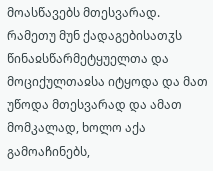მოასწავებს მთესვარად. რამეთუ მუნ ქადაგებისათჳს წინაჲსწარმეტყუელთა და მოციქულთაჲსა იტყოდა და მათ უწოდა მთესვარად და ამათ მომკალად, ხოლო აქა გამოაჩინებს,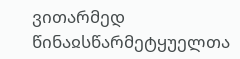ვითარმედ წინაჲსწარმეტყუელთა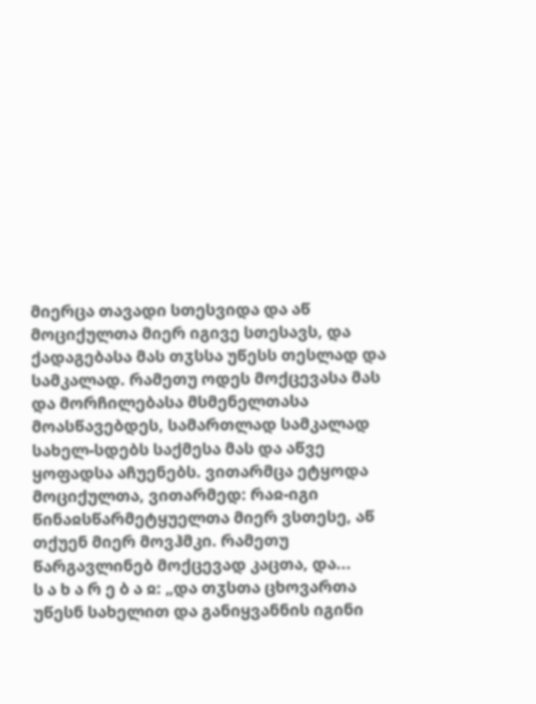მიერცა თავადი სთესვიდა და აწ მოციქულთა მიერ იგივე სთესავს, და ქადაგებასა მას თჳსსა უწესს თესლად და სამკალად. რამეთუ ოდეს მოქცევასა მას და მორჩილებასა მსმენელთასა მოასწავებდეს, სამართლად სამკალად სახელ-სდებს საქმესა მას და აწვე ყოფადსა აჩუენებს. ვითარმცა ეტყოდა მოციქულთა, ვითარმედ: რაჲ-იგი წინაჲსწარმეტყუელთა მიერ ვსთესე, აწ თქუენ მიერ მოვჰმკი. რამეთუ წარგავლინებ მოქცევად კაცთა, და...
ს ა ხ ა რ ე ბ ა ჲ: „და თჳსთა ცხოვართა უწესნ სახელით და განიყვანნის იგინი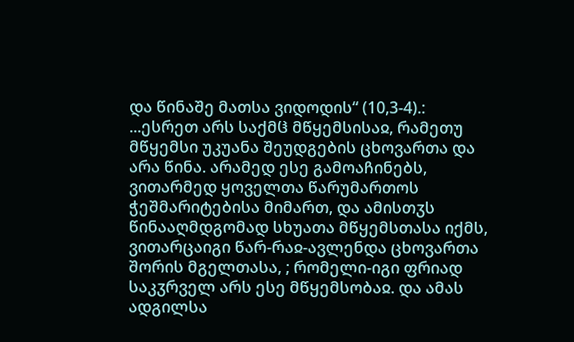და წინაშე მათსა ვიდოდის“ (10,3-4).:
...ესრეთ არს საქმჱ მწყემსისაჲ, რამეთუ მწყემსი უკუანა შეუდგების ცხოვართა და არა წინა. არამედ ესე გამოაჩინებს, ვითარმედ ყოველთა წარუმართოს ჭეშმარიტებისა მიმართ, და ამისთჳს წინააღმდგომად სხუათა მწყემსთასა იქმს, ვითარცაიგი წარ-რაჲ-ავლენდა ცხოვართა შორის მგელთასა, ; რომელი-იგი ფრიად საკჳრველ არს ესე მწყემსობაჲ. და ამას ადგილსა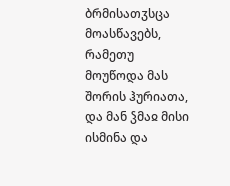ბრმისათჳსცა მოასწავებს, რამეთუ მოუწოდა მას შორის ჰურიათა, და მან ჴმაჲ მისი ისმინა და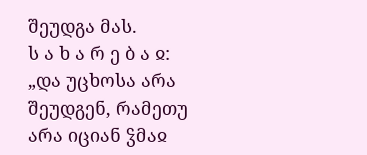შეუდგა მას.
ს ა ხ ა რ ე ბ ა ჲ: „და უცხოსა არა შეუდგენ, რამეთუ არა იციან ჴმაჲ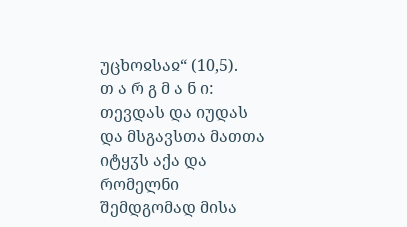უცხოჲსაჲ“ (10,5).
თ ა რ გ მ ა ნ ი: თევდას და იუდას და მსგავსთა მათთა იტყჳს აქა და რომელნი შემდგომად მისა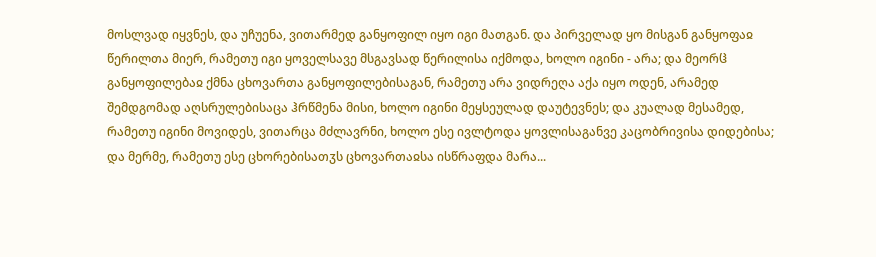მოსლვად იყვნეს, და უჩუენა, ვითარმედ განყოფილ იყო იგი მათგან. და პირველად ყო მისგან განყოფაჲ წერილთა მიერ, რამეთუ იგი ყოველსავე მსგავსად წერილისა იქმოდა, ხოლო იგინი - არა; და მეორჱ განყოფილებაჲ ქმნა ცხოვართა განყოფილებისაგან, რამეთუ არა ვიდრეღა აქა იყო ოდენ, არამედ შემდგომად აღსრულებისაცა ჰრწმენა მისი, ხოლო იგინი მეყსეულად დაუტევნეს; და კუალად მესამედ, რამეთუ იგინი მოვიდეს, ვითარცა მძლავრნი, ხოლო ესე ივლტოდა ყოვლისაგანვე კაცობრივისა დიდებისა; და მერმე, რამეთუ ესე ცხორებისათჳს ცხოვართაჲსა ისწრაფდა მარა...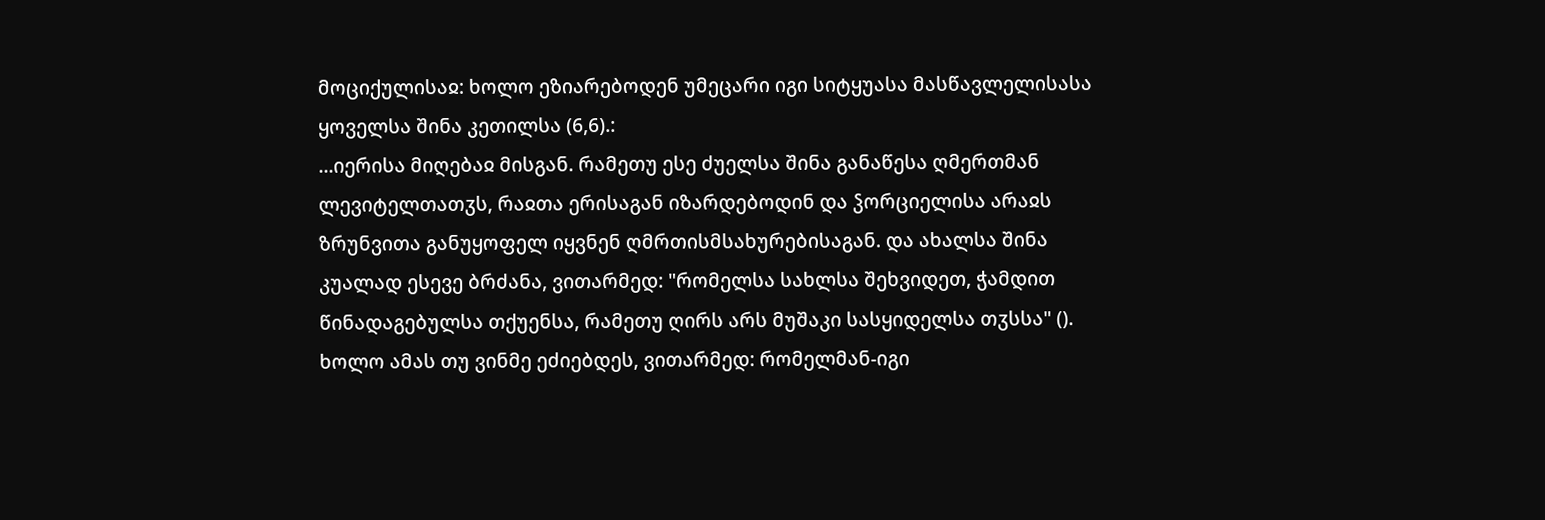მოციქულისაჲ: ხოლო ეზიარებოდენ უმეცარი იგი სიტყუასა მასწავლელისასა ყოველსა შინა კეთილსა (6,6).:
...იერისა მიღებაჲ მისგან. რამეთუ ესე ძუელსა შინა განაწესა ღმერთმან ლევიტელთათჳს, რაჲთა ერისაგან იზარდებოდინ და ჴორციელისა არაჲს ზრუნვითა განუყოფელ იყვნენ ღმრთისმსახურებისაგან. და ახალსა შინა კუალად ესევე ბრძანა, ვითარმედ: "რომელსა სახლსა შეხვიდეთ, ჭამდით წინადაგებულსა თქუენსა, რამეთუ ღირს არს მუშაკი სასყიდელსა თჳსსა" (). ხოლო ამას თუ ვინმე ეძიებდეს, ვითარმედ: რომელმან-იგი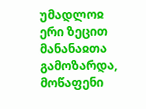უმადლოჲ ერი ზეცით მანანაჲთა გამოზარდა, მოწაფენი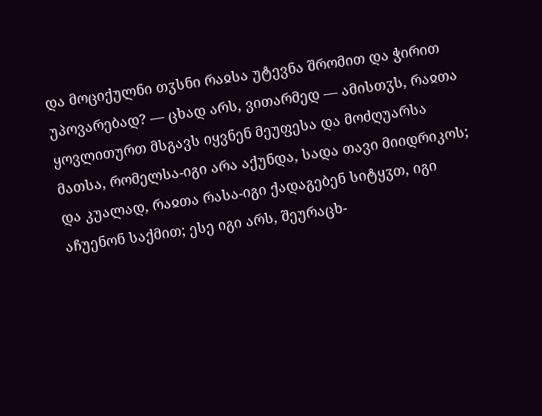და მოციქულნი თჳსნი რაჲსა უტევნა შრომით და ჭირით უპოვარებად? — ცხად არს, ვითარმედ — ამისთჳს, რაჲთა ყოვლითურთ მსგავს იყვნენ მეუფესა და მოძღუარსა მათსა, რომელსა-იგი არა აქუნდა, სადა თავი მიიდრიკოს; და კუალად, რაჲთა რასა-იგი ქადაგებენ სიტყჳთ, იგი აჩუენონ საქმით; ესე იგი არს, შეურაცხ-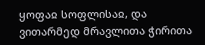ყოფაჲ სოფლისაჲ, და ვითარმედ მრავლითა ჭირითა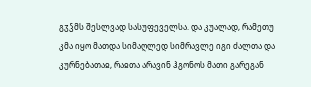გჳჴმს შესლვად სასუფეველსა. და კუალად, რამეთუ კმა იყო მათდა სიმაღლედ სიმრავლე იგი ძალთა და კურნებათაჲ, რაჲთა არავინ ჰგონოს მათი გარეგან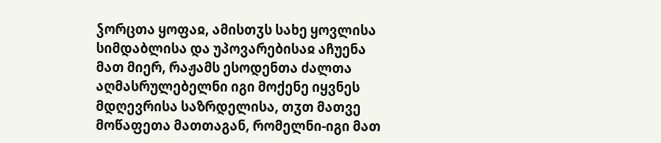ჴორცთა ყოფაჲ, ამისთჳს სახე ყოვლისა სიმდაბლისა და უპოვარებისაჲ აჩუენა მათ მიერ, რაჟამს ესოდენთა ძალთა აღმასრულებელნი იგი მოქენე იყვნეს მდღევრისა საზრდელისა, თჳთ მათვე მოწაფეთა მათთაგან, რომელნი-იგი მათ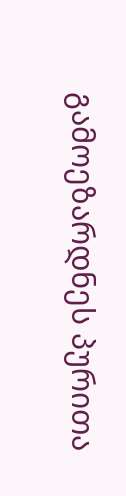გამოეზარდნეს პურითა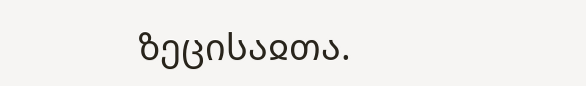ზეცისაჲთა.